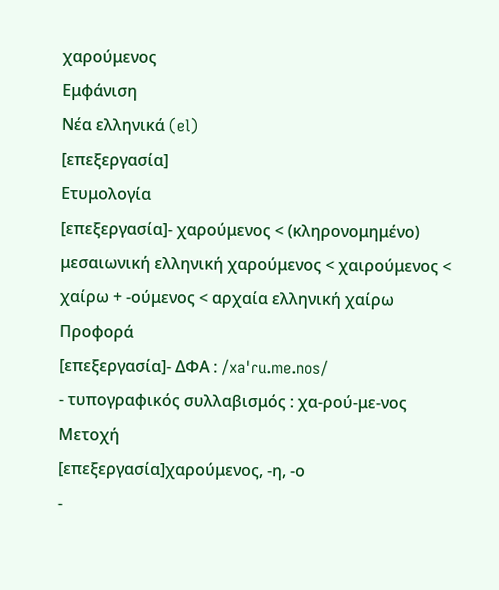χαρούμενος
Εμφάνιση
Νέα ελληνικά (el)
[επεξεργασία]
Ετυμολογία
[επεξεργασία]- χαρούμενος < (κληρονομημένο) μεσαιωνική ελληνική χαρούμενος < χαιρούμενος < χαίρω + -ούμενος < αρχαία ελληνική χαίρω
Προφορά
[επεξεργασία]- ΔΦΑ : /xaˈɾu.me.nos/
- τυπογραφικός συλλαβισμός : χα‐ρού‐με‐νος
Μετοχή
[επεξεργασία]χαρούμενος, -η, -ο
-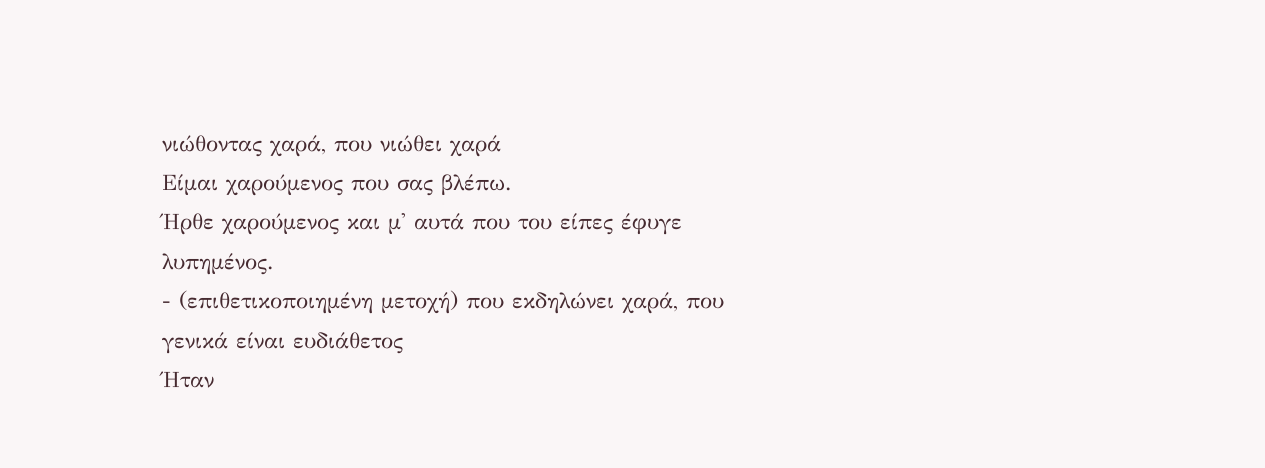νιώθοντας χαρά, που νιώθει χαρά
Είμαι χαρούμενος που σας βλέπω.
Ήρθε χαρούμενος και μ' αυτά που του είπες έφυγε λυπημένος.
- (επιθετικοποιημένη μετοχή) που εκδηλώνει χαρά, που γενικά είναι ευδιάθετος
Ήταν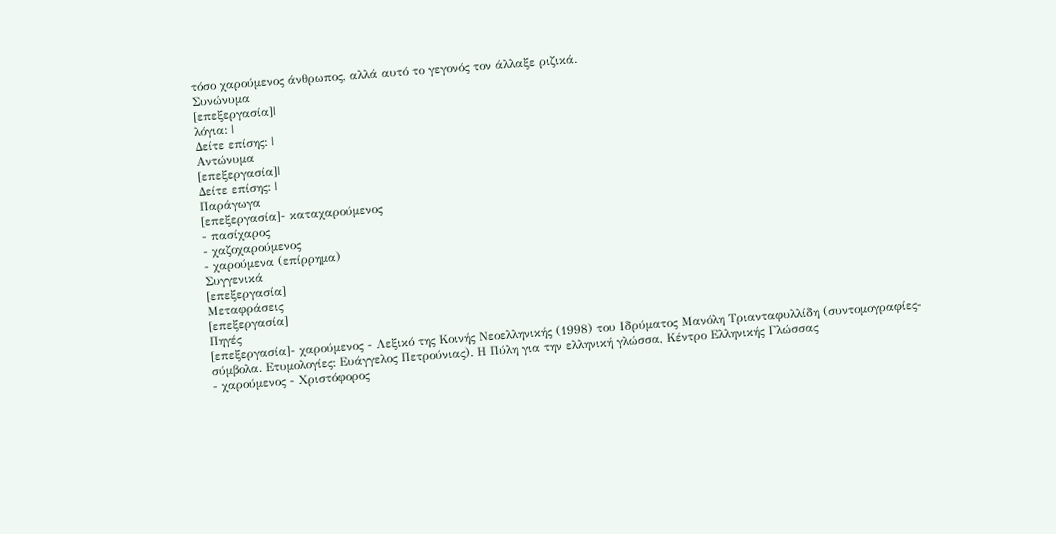τόσο χαρούμενος άνθρωπος, αλλά αυτό το γεγονός τον άλλαξε ριζικά.
Συνώνυμα
[επεξεργασία]|
λόγια: |
Δείτε επίσης: |
Αντώνυμα
[επεξεργασία]|
Δείτε επίσης: |
Παράγωγα
[επεξεργασία]- καταχαρούμενος
- πασίχαρος
- χαζοχαρούμενος
- χαρούμενα (επίρρημα)
Συγγενικά
[επεξεργασία]
Μεταφράσεις
[επεξεργασία]
Πηγές
[επεξεργασία]- χαρούμενος - Λεξικό της Κοινής Νεοελληνικής (1998) του Ιδρύματος Μανόλη Τριανταφυλλίδη (συντομογραφίες-σύμβολα. Ετυμολογίες: Ευάγγελος Πετρούνιας). Η Πύλη για την ελληνική γλώσσα, Κέντρο Ελληνικής Γλώσσας
- χαρούμενος - Χριστόφορος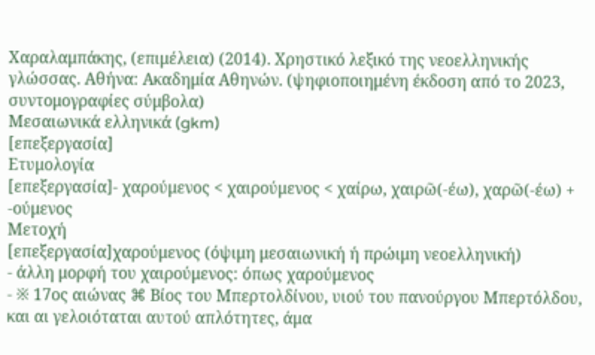Χαραλαμπάκης, (επιμέλεια) (2014). Χρηστικό λεξικό της νεοελληνικής γλώσσας. Αθήνα: Ακαδημία Αθηνών. (ψηφιοποιημένη έκδοση από το 2023, συντομογραφίες σύμβολα)
Μεσαιωνικά ελληνικά (gkm)
[επεξεργασία]
Ετυμολογία
[επεξεργασία]- χαρούμενος < χαιρούμενος < χαίρω, χαιρῶ(-έω), χαρῶ(-έω) + -ούμενος
Μετοχή
[επεξεργασία]χαρούμενος (όψιμη μεσαιωνική ή πρώιμη νεοελληνική)
- άλλη μορφή του χαιρούμενος: όπως χαρούμενος
- ※ 17ος αιώνας ⌘ Βίος του Μπερτολδίνου, υιού του πανούργου Μπερτόλδου, και αι γελοιόταται αυτού απλότητες, άμα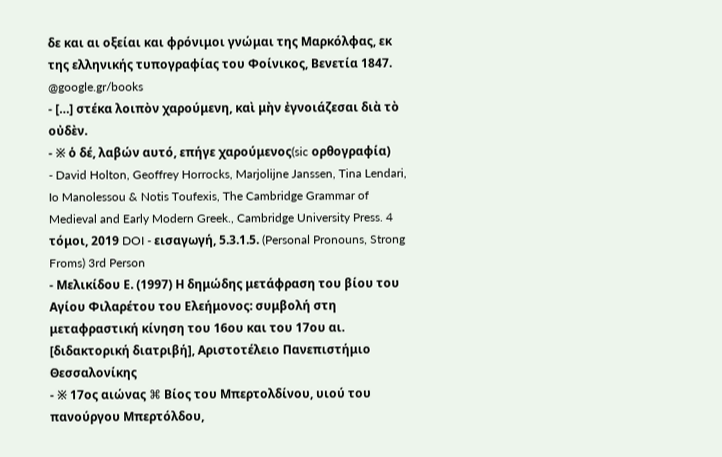δε και αι οξείαι και φρόνιμοι γνώμαι της Μαρκόλφας, εκ της ελληνικής τυπογραφίας του Φοίνικος, Βενετία 1847. @google.gr/books
- […] στέκα λοιπὸν χαρούμενη, καὶ μὴν ἐγνοιάζεσαι διὰ τὸ οὐδὲν.
- ※ ὁ δέ, λαβών αυτό, επήγε χαρούμενος(sic ορθογραφία)
- David Holton, Geoffrey Horrocks, Marjolijne Janssen, Tina Lendari, Io Manolessou & Notis Toufexis, The Cambridge Grammar of Medieval and Early Modern Greek., Cambridge University Press. 4 τόμοι, 2019 DOI - εισαγωγή, 5.3.1.5. (Personal Pronouns, Strong Froms) 3rd Person
- Μελικίδου Ε. (1997) Η δημώδης μετάφραση του βίου του Αγίου Φιλαρέτου του Ελεήμονος: συμβολή στη μεταφραστική κίνηση του 16ου και του 17ου αι. [διδακτορική διατριβή], Αριστοτέλειο Πανεπιστήμιο Θεσσαλονίκης
- ※ 17ος αιώνας ⌘ Βίος του Μπερτολδίνου, υιού του πανούργου Μπερτόλδου,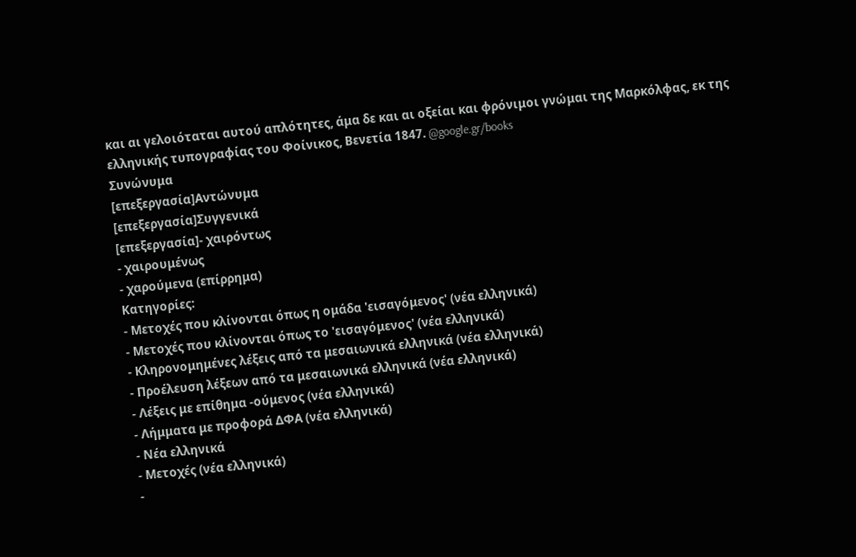και αι γελοιόταται αυτού απλότητες, άμα δε και αι οξείαι και φρόνιμοι γνώμαι της Μαρκόλφας, εκ της ελληνικής τυπογραφίας του Φοίνικος, Βενετία 1847. @google.gr/books
Συνώνυμα
[επεξεργασία]Αντώνυμα
[επεξεργασία]Συγγενικά
[επεξεργασία]- χαιρόντως
- χαιρουμένως
- χαρούμενα (επίρρημα)
Κατηγορίες:
- Μετοχές που κλίνονται όπως η ομάδα 'εισαγόμενος' (νέα ελληνικά)
- Μετοχές που κλίνονται όπως το 'εισαγόμενος' (νέα ελληνικά)
- Κληρονομημένες λέξεις από τα μεσαιωνικά ελληνικά (νέα ελληνικά)
- Προέλευση λέξεων από τα μεσαιωνικά ελληνικά (νέα ελληνικά)
- Λέξεις με επίθημα -ούμενος (νέα ελληνικά)
- Λήμματα με προφορά ΔΦΑ (νέα ελληνικά)
- Νέα ελληνικά
- Μετοχές (νέα ελληνικά)
-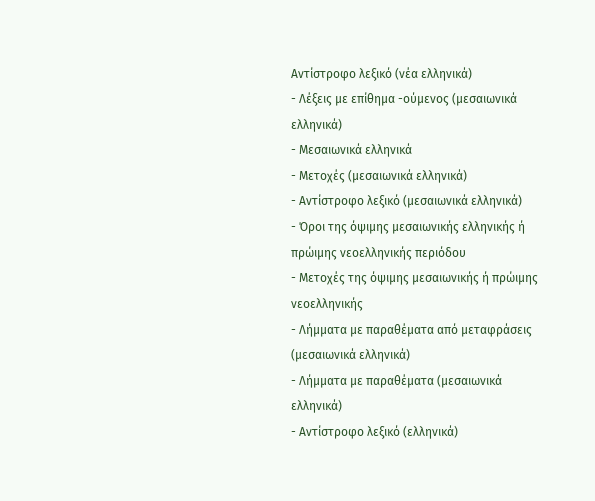Αντίστροφο λεξικό (νέα ελληνικά)
- Λέξεις με επίθημα -ούμενος (μεσαιωνικά ελληνικά)
- Μεσαιωνικά ελληνικά
- Μετοχές (μεσαιωνικά ελληνικά)
- Αντίστροφο λεξικό (μεσαιωνικά ελληνικά)
- Όροι της όψιμης μεσαιωνικής ελληνικής ή πρώιμης νεοελληνικής περιόδου
- Μετοχές της όψιμης μεσαιωνικής ή πρώιμης νεοελληνικής
- Λήμματα με παραθέματα από μεταφράσεις (μεσαιωνικά ελληνικά)
- Λήμματα με παραθέματα (μεσαιωνικά ελληνικά)
- Αντίστροφο λεξικό (ελληνικά)